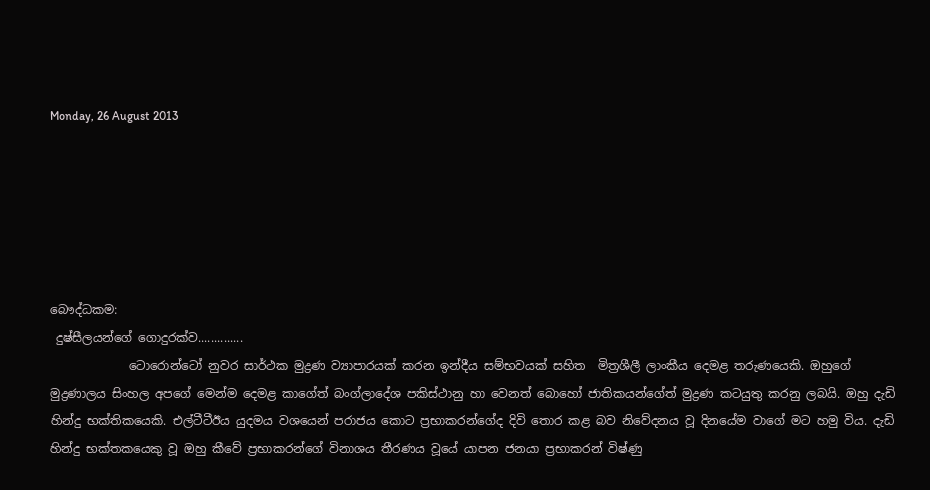Monday, 26 August 2013






බෞද්ධකම:
 දුෂ්සීලයන්ගේ ගොදුරක්ව..............
             ටොරොන්ටෝ නුවර සාර්ථක මුද්‍රණ ව්‍යාපාරයක් කරන ඉන්දීය සම්භවයක් සහිත  මිත්‍රශීලී ලාංකීය දෙමළ තරුණයෙකි. ඔහුගේ මුද්‍රණාලය සිංහල අපගේ මෙන්ම දෙමළ කාගේත් බංග්ලාදේශ පකිස්ථානු හා වෙනත් බොහෝ ජාතිකයන්ගේත් මුද්‍රණ කටයුතු කරනු ලබයි. ඔහු දැඩි හින්දු භක්තිකයෙකි. එල්ටීටීඊය යුදමය වශයෙන් පරාජය කොට ප්‍රභාකරන්ගේද දිවි තොර කළ බව නිවේදනය වූ දිනයේම වාගේ මට හමු විය. දැඩි හින්දු භක්තකයෙකු වූ ඔහු කීවේ ප්‍රභාකරන්ගේ විනාශය තීරණය වූයේ යාපන ජනයා ප්‍රභාකරන් විෂ්ණු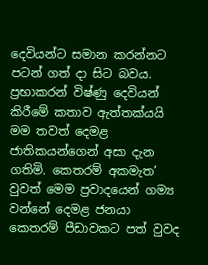දෙවියන්ට සමාන කරන්නට පටන් ගත් දා සිට බවය. ප්‍රභාකරන් විෂ්ණු දෙවියන් කිරීමේ කතාව ඇත්තක්යයි මම තවත් දෙමළ ජාතිකයන්ගෙන් අසා දැන ගතිමි. කෙතරම් අකමැත’ වුවත් මෙම ප්‍රවාදයෙන් ගම්‍ය වන්නේ දෙමළ ජනයා කෙතරම් පීඩාවකට පත් වුවද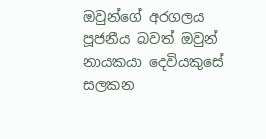ඔවුන්ගේ අරගලය පූජනීය බවත් ඔවුන් නායකයා දෙවියකුසේ සලකන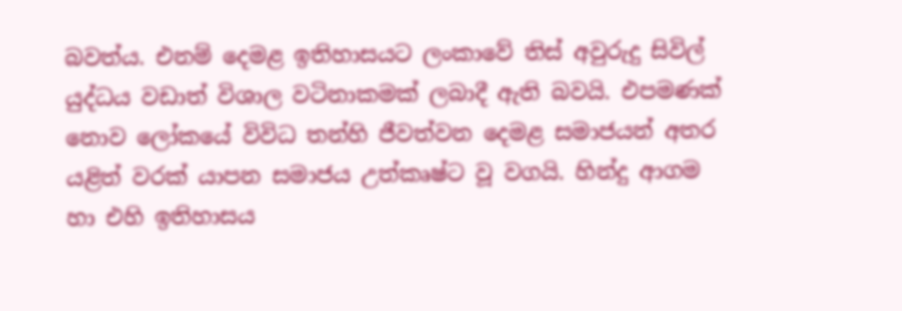බවත්ය. එනම් දෙමළ ඉතිහාසයට ලංකාවේ තිස් අවුරුදු සිවිල් යුද්ධය වඩාත් විශාල වටිනාකමක් ලබාදී ඇති බවයි. එපමණක් නොව ලෝකයේ විවිධ තන්හි ජීවත්වන දෙමළ සමාජයන් අතර යළිත් වරක් යාපන සමාජය උත්කෘෂ්ට වූ වගයි. හින්දු ආගම හා එහි ඉතිහාසය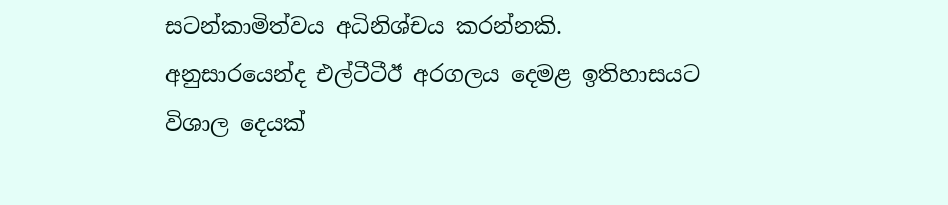සටන්කාමිත්වය අධිනිශ්චය කරන්නකි. අනුසාරයෙන්ද එල්ටීටීඊ අරගලය දෙමළ ඉතිහාසයට විශාල දෙයක්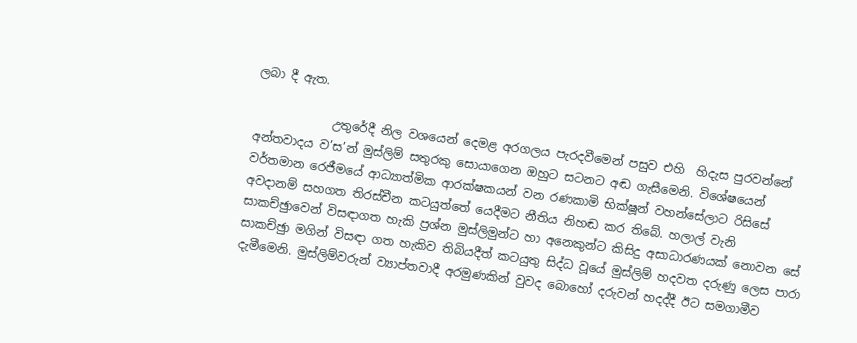ලබා දී ඇත.

             උතුරේදී නිල වශයෙන් දෙමළ අරගලය පැරදවීමෙන් පසුව එහි  හිදැස පුරවන්නේ අන්තවාදය ව’ස’න් මුස්ලිම් සතුරකු සොයාගෙන ඔහුට සටනට අඬ ගැසීමෙනි. විශේෂයෙන් වර්තමාන රෙජීමයේ ආධ්‍යාත්මික ආරක්ෂකයන් වන රණකාමි භික්ෂූන් වහන්සේලාට රිසිසේ අවදානම් සහගත තිරස්චීන කටයුත්තේ යෙදීමට නීතිය නිහඬ කර තිබේ. හලාල් වැනි සාකච්ඡුාවෙන් විසඳාගත හැකි ප්‍රශ්න මුස්ලිමුන්ට හා අනෙකුන්ට කිසිදු අසාධාරණයක් නොවන සේ සාකච්ඡුා මගින් විසඳා ගත හැකිව තිබියදීත් කටයුතු සිද්ධ වූයේ මුස්ලිම් හදවත දරුණු ලෙස පාරා දැමීමෙනි. මුස්ලිම්වරුන් ව්‍යාප්තවාදී අරමුණකින් වුවද බොහෝ දරුවන් හදද්දී ඊට සමගාමීව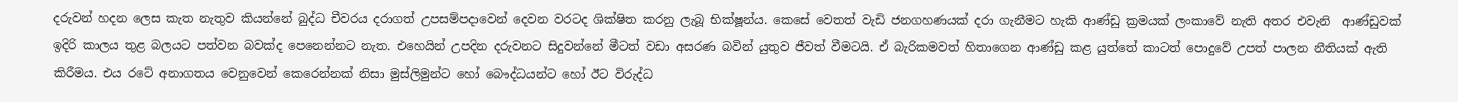දරුවන් හදන ලෙස කැත නැතුව කියන්නේ බුද්ධ චීවරය දරාගත් උපසම්පදාවෙන් දෙවන වරටද ශික්ෂිත කරනු ලැබූ භික්ෂූන්ය. කෙසේ වෙතත් වැඩි ජනගහණයක් දරා ගැනීමට හැකි ආණ්ඩු ක්‍රමයක් ලංකාවේ නැති අතර එවැනි  ආණ්ඩුවක් ඉදිරි කාලය තුළ බලයට පත්වන බවක්ද පෙනෙන්නට නැත. එහෙයින් උපදින දරුවනට සිදුවන්නේ මීටත් වඩා අසරණ බවින් යුතුව ජීවත් වීමටයි. ඒ බැරිකමවත් හිතාගෙන ආණ්ඩු කළ යුත්තේ කාටත් පොදුවේ උපත් පාලන නීතියක් ඇති කිරීමය. එය රටේ අනාගතය වෙනුවෙන් කෙරෙන්නක් නිසා මුස්ලිමුන්ට හෝ බෞද්ධයන්ට හෝ ඊට විරුද්ධ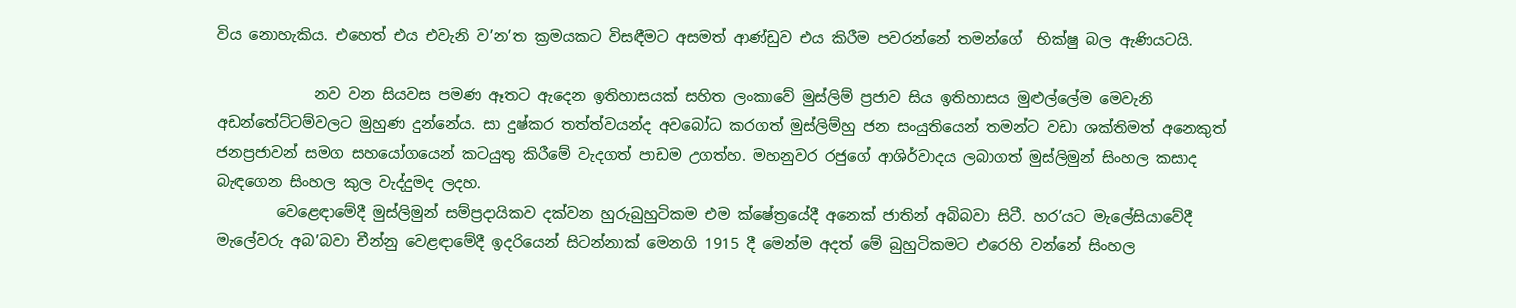විය නොහැකිය. එහෙත් එය එවැනි ව’න’ත ක්‍රමයකට විසඳීමට අසමත් ආණ්ඩුව එය කිරීම පවරන්නේ තමන්ගේ  භික්ෂු බල ඇණියටයි.

             නව වන සියවස පමණ ඈතට ඇදෙන ඉතිහාසයක් සහිත ලංකාවේ මුස්ලිම් ප්‍රජාව සිය ඉතිහාසය මුළුල්ලේම මෙවැනි අඩන්තේට්ටම්වලට මුහුණ දුන්නේය. සා දුෂ්කර තත්ත්වයන්ද අවබෝධ කරගත් මුස්ලිම්හු ජන සංයුතියෙන් තමන්ට වඩා ශක්තිමත් අනෙකුත් ජනප්‍රජාවන් සමග සහයෝගයෙන් කටයුතු කිරීමේ වැදගත් පාඩම උගත්හ. මහනුවර රජුගේ ආශිර්වාදය ලබාගත් මුස්ලිමුන් සිංහල කසාද බැඳගෙන සිංහල කුල වැද්දුමද ලදහ.
        වෙළෙඳාමේදී මුස්ලිමුන් සම්ප්‍රදායිකව දක්වන හුරුබුහුටිකම එම ක්ෂේත්‍රයේදී අනෙක් ජාතින් අබිබවා සිටී. හර’යට මැලේසියාවේදී මැලේවරු අබ’බවා චීන්නු වෙළඳාමේදී ඉදරියෙන් සිටන්නාක් මෙනගි 1915 දී මෙන්ම අදත් මේ බුහුටිකමට එරෙහි වන්නේ සිංහල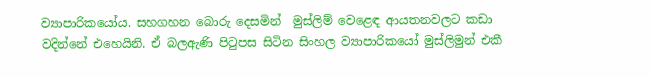ව්‍යාපාරිකයෝය. සහගහන බොරු දෙසමින්  මුස්ලිම් වෙළෙඳ ආයතනවලට කඩා වදින්නේ එහෙයිනි. ඒ බලඇණි පිටුපස සිටින සිංහල ව්‍යාපාරිකයෝ මුස්ලිමුන් එකී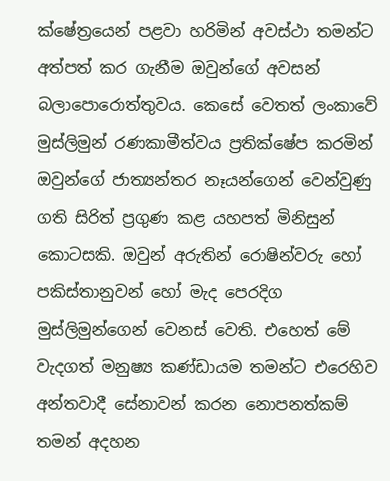ක්ෂේත්‍රයෙන් පළවා හරිමින් අවස්ථා තමන්ට අත්පත් කර ගැනීම ඔවුන්ගේ අවසන් බලාපොරොත්තුවය. කෙසේ වෙතත් ලංකාවේ මුස්ලිමුන් රණකාමීත්වය ප්‍රතික්ෂේප කරමින් ඔවුන්ගේ ජාත්‍යන්තර නෑයන්ගෙන් වෙන්වුණු ගති සිරිත් ප්‍රගුණ කළ යහපත් මිනිසුන් කොටසකි. ඔවුන් අරුතින් රොෂින්වරු හෝ පකිස්තානුවන් හෝ මැද පෙරදිග මුස්ලිමුන්ගෙන් වෙනස් වෙති. එහෙත් මේ වැදගත් මනුෂ්‍ය කණ්ඩායම තමන්ට එරෙහිව අන්තවාදී සේනාවන් කරන නොපනත්කම් තමන් අදහන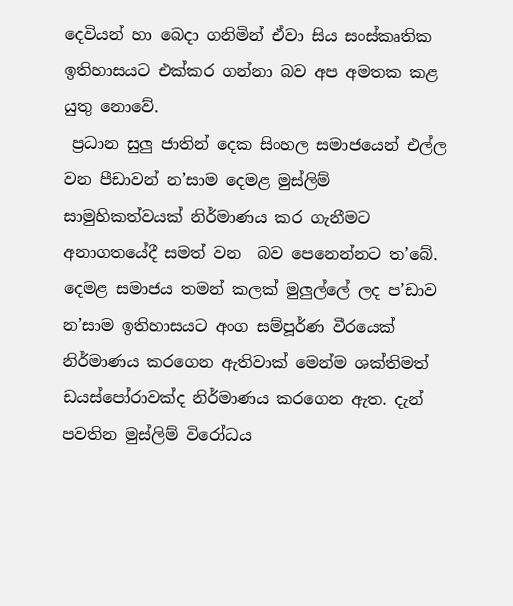දෙවියන් හා බෙදා ගනිමින් ඒවා සිය සංස්කෘතික ඉතිහාසයට එක්කර ගන්නා බව අප අමතක කළ යුතු නොවේ.
 ප්‍රධාන සුලු ජාතින් දෙක සිංහල සමාජයෙන් එල්ල වන පීඩාවන් න’සාම දෙමළ මුස්ලිම් සාමුහිකත්වයක් නිර්මාණය කර ගැනීමට අනාගතයේදී සමත් වන  බව පෙනෙන්නට ත’බේ. දෙමළ සමාජය තමන් කලක් මුලුල්ලේ ලද ප’ඩාව න’සාම ඉතිහාසයට අංග සම්පූර්ණ වීරයෙක් නිර්මාණය කරගෙන ඇතිවාක් මෙන්ම ශක්තිමත් ඩයස්පෝරාවක්ද නිර්මාණය කරගෙන ඇත. දැන් පවතින මුස්ලිම් විරෝධය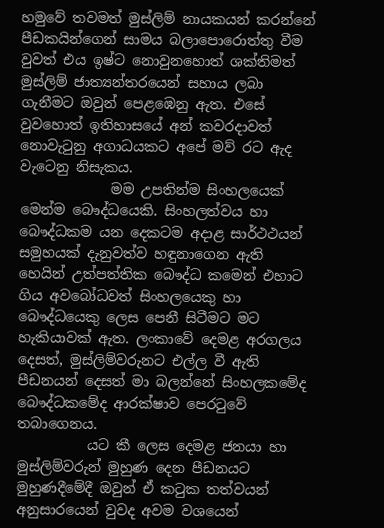හමුවේ තවමත් මුස්ලිම් නායකයන් කරන්නේ පීඩකයින්ගෙන් සාමය බලාපොරොත්තු වීම වුවත් එය ඉෂ්ට නොවුනහොත් ශක්තිමත් මුස්ලිම් ජාත්‍යන්තරයෙන් සහාය ලබා ගැනීමට ඔවුන් පෙළඹෙනු ඇත. එසේ වුවහොත් ඉතිහාසයේ අන් කවරදාවත් නොවැටුනු අගාධයකට අපේ මව් රට ඇද වැටෙනු නිසැකය.
             මම උපතින්ම සිංහලයෙක් මෙන්ම බෞද්ධයෙකි. සිංහලත්වය හා බෞද්ධකම යන දෙකටම අදාළ සාර්ථථයන් සමුහයක් දැනුවත්ව හඳුනාගෙන ඇති හෙයින් උත්පත්තික බෞද්ධ කමෙන් එහාට ගිය අවබෝධවත් සිංහලයෙකු හා බෞද්ධයෙකු ලෙස පෙනී සිටීමට මට හැකියාවක් ඇත. ලංකාවේ දෙමළ අරගලය දෙසත්, මුස්ලිම්වරුනට එල්ල වී ඇති පීඩනයන් දෙසත් මා බලන්නේ සිංහලකමේද බෞද්ධකමේද ආරක්ෂාව පෙරටුවේ තබාගෙනය.
          යට කී ලෙස දෙමළ ජනයා හා මුස්ලිම්වරුන් මුහුණ දෙන පීඩනයට මුහුණදීමේදී ඔවුන් ඒ කටුක තත්වයන් අනුසාරයෙන් වුවද අවම වශයෙන්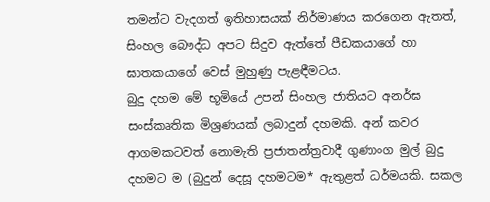තමන්ට වැදගත් ඉතිහාසයක් නිර්මාණය කරගෙන ඇතත්, සිංහල බෞද්ධ අපට සිදුව ඇත්තේ පීඩකයාගේ හා ඝාතකයාගේ වෙස් මුහුණු පැළඳීමටය.
බුදු දහම මේ භූමියේ උපන් සිංහල ජාතියට අනර්ඝ සංස්කෘතික මිශ්‍රණයක් ලබාදුන් දහමකි. අන් කවර ආගමකටවත් නොමැති ප්‍රජාතන්ත්‍රවාදී ගුණාංග මුල් බුදු දහමට ම (බුදුන් දෙසූ දහමටම* ඇතුළත් ධර්මයකි. සකල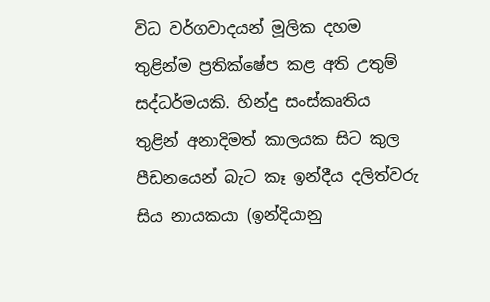විධ වර්ගවාදයන් මූලික දහම තුළින්ම ප්‍රතික්ෂේප කළ අති උතුම් සද්ධර්මයකි. හින්දු සංස්කෘතිය තුළින් අනාදිමත් කාලයක සිට කුල පීඩනයෙන් බැට කෑ ඉන්දීය දලිත්වරු සිය නායකයා (ඉන්දියානු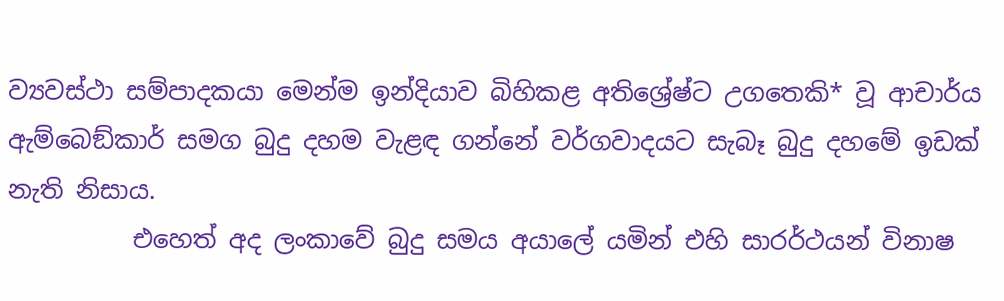ව්‍යවස්ථා සම්පාදකයා මෙන්ම ඉන්දියාව බිහිකළ අතිශ්‍රේෂ්ට උගතෙකි* වූ ආචාර්ය ඇම්බෙඞ්කාර් සමග බුදු දහම වැළඳ ගන්නේ වර්ගවාදයට සැබෑ බුදු දහමේ ඉඩක් නැති නිසාය.
          එහෙත් අද ලංකාවේ බුදු සමය අයාලේ යමින් එහි සාරර්ථයන් විනාෂ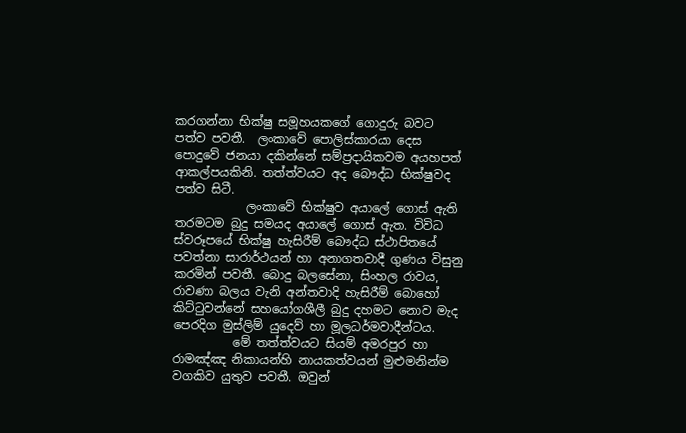කරගන්නා භික්ෂු සමූහයකගේ ගොදුරු බවට පත්ව පවතී.  ලංකාවේ පොලිස්කාරයා දෙස පොදුවේ ජනයා දකින්නේ සම්ප්‍රදායිකවම අයහපත් ආකල්පයකිනි. තත්ත්වයට අද බෞද්ධ භික්ෂුවද පත්ව සිටී.
            ලංකාවේ භික්ෂුව අයාලේ ගොස් ඇති තරමටම බුදු සමයද අයාලේ ගොස් ඇත. විවිධ ස්වරූපයේ භික්ෂු හැසිරීම් බෞද්ධ ස්ථාපිතයේ පවත්නා සාරාර්ථයන් හා අනාගතවාදී ගුණය විසුනු කරමින් පවතී. බොදු බලසේනා, සිංහල රාවය, රාවණා බලය වැනි අන්තවාදි හැසිරීම් බොහෝ  කිට්ටුවන්නේ සහයෝගශීලී බුදු දහමට නොව මැද පෙරදිග මුස්ලිම් යුදෙව් හා මූලධර්මවාදීන්ටය.
          මේ තත්ත්වයට සියම් අමරපුර හා රාමඤ්ඤ නිකායන්හි නායකත්වයන් මුළුමනින්ම වගකිව යුතුව පවතී. ඔවුන්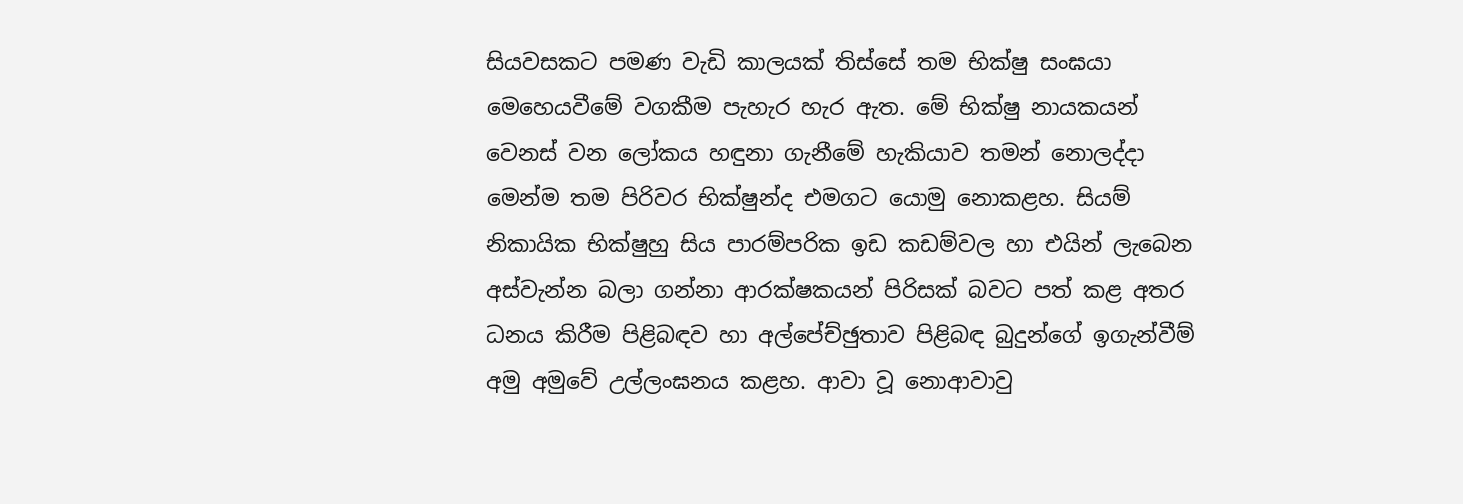සියවසකට පමණ වැඩි කාලයක් තිස්සේ තම භික්ෂු සංඝයා මෙහෙයවීමේ වගකීම පැහැර හැර ඇත. මේ භික්ෂු නායකයන් වෙනස් වන ලෝකය හඳුනා ගැනීමේ හැකියාව තමන් නොලද්දා මෙන්ම තම පිරිවර භික්ෂුන්ද එමගට යොමු නොකළහ. සියම් නිකායික භික්ෂුහු සිය පාරම්පරික ඉඩ කඩම්වල හා එයින් ලැබෙන අස්වැන්න බලා ගන්නා ආරක්ෂකයන් පිරිසක් බවට පත් කළ අතර ධනය කිරීම පිළිබඳව හා අල්පේච්ඡුතාව පිළිබඳ බුදුන්ගේ ඉගැන්වීම් අමු අමුවේ උල්ලංඝනය කළහ. ආවා වූ නොආවාවු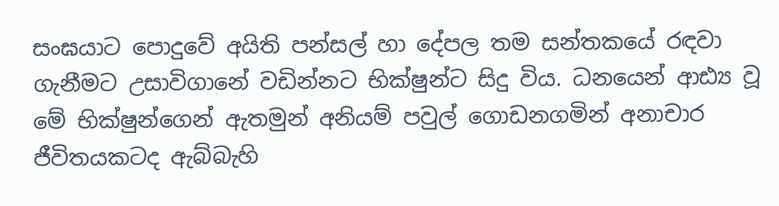සංඝයාට පොදුවේ අයිති පන්සල් හා දේපල තම සන්තකයේ රඳවා ගැනීමට උසාවිගානේ වඩින්නට භික්ෂුන්ට සිදු විය. ධනයෙන් ආඪ්‍ය වූ මේ භික්ෂුන්ගෙන් ඇතමුන් අනියම් පවුල් ගොඩනගමින් අනාචාර ජීවිතයකටද ඇබ්බැහි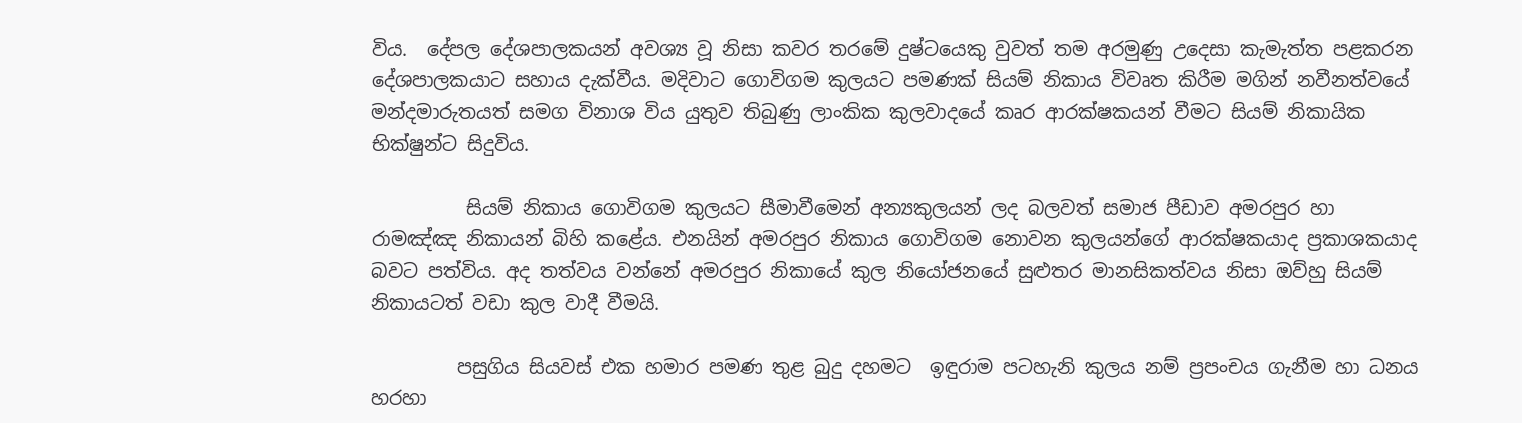විය.  දේපල දේශපාලකයන් අවශ්‍ය වූ නිසා කවර තරමේ දුෂ්ටයෙකු වුවත් තම අරමුණු උදෙසා කැමැත්ත පළකරන දේශපාලකයාට සහාය දැක්වීය. මදිවාට ගොවිගම කුලයට පමණක් සියම් නිකාය විවෘත කිරීම මගින් නවීනත්වයේ මන්දමාරුතයත් සමග විනාශ විය යුතුව තිබුණු ලාංකික කුලවාදයේ කෘර ආරක්ෂකයන් වීමට සියම් නිකායික භික්ෂුන්ට සිදුවිය.

          සියම් නිකාය ගොවිගම කුලයට සීමාවීමෙන් අන්‍යකුලයන් ලද බලවත් සමාජ පීඩාව අමරපුර හා රාමඤ්ඤ නිකායන් බිහි කළේය. එනයින් අමරපුර නිකාය ගොවිගම නොවන කුලයන්ගේ ආරක්ෂකයාද ප්‍රකාශකයාද බවට පත්විය. අද තත්වය වන්නේ අමරපුර නිකායේ කුල නියෝජනයේ සුළුතර මානසිකත්වය නිසා ඔව්හු සියම් නිකායටත් වඩා කුල වාදී වීමයි.

         පසුගිය සියවස් එක හමාර පමණ තුළ බුදු දහමට  ඉඳුරාම පටහැනි කුලය නම් ප්‍රපංචය ගැනීම හා ධනය හරහා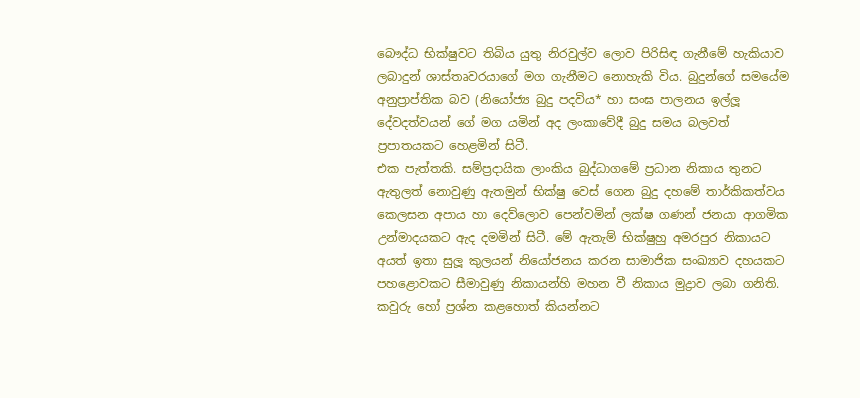බෞද්ධ භික්ෂුවට තිබිය යුතු නිරවුල්ව ලොව පිරිසිඳ ගැනීමේ හැකියාව ලබාදුන් ශාස්තෘවරයාගේ මග ගැනීමට නොහැකි විය. බුදුන්ගේ සමයේම අනුප්‍රාප්තික බව (නියෝජ්‍ය බුදු පදවිය* හා සංඝ පාලනය ඉල්ලූ දේවදත්වයන් ගේ මග යමින් අද ලංකාවේදී බුදු සමය බලවත් ප්‍රපාතයකට හෙළමින් සිටී.
එක පැත්තකි. සම්ප්‍රදායික ලාංකිය බුද්ධාගමේ ප්‍රධාන නිකාය තුනට ඇතුලත් නොවුණු ඇතමුන් භික්ෂු වෙස් ගෙන බුදු දහමේ තාර්කිකත්වය කෙලසන අපාය හා දෙව්ලොව පෙන්වමින් ලක්ෂ ගණන් ජනයා ආගමික උන්මාදයකට ඇද දමමින් සිටී. මේ ඇතැම් භික්ෂුහු අමරපුර නිකායට අයත් ඉතා සුලූ කුලයන් නියෝජනය කරන සාමාජික සංඛ්‍යාව දහයකට පහළොවකට සීමාවුණු නිකායන්හි මහන වී නිකාය මුද්‍රාව ලබා ගනිති. කවුරු හෝ ප්‍රශ්න කළහොත් කියන්නට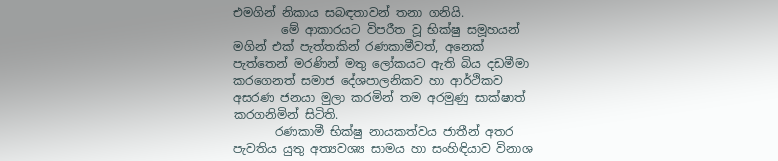එමගින් නිකාය සබඳතාවන් තනා ගනියි.
        මේ ආකාරයට විපරීත වූ භික්ෂු සමූහයන් මගින් එක් පැත්තකින් රණකාමීවත්, අනෙක් පැත්තෙන් මරණින් මතු ලෝකයට ඇති බිය දඩමීමා කරගෙනත් සමාජ දේශපාලනිකව හා ආර්ථිකව අසරණ ජනයා මුලා කරමින් තම අරමුණු සාක්ෂාත් කරගනිමින් සිටිති.
       රණකාමී භික්ෂු නායකත්වය ජාතීන් අතර පැවතිය යුතු අත්‍යවශ්‍ය සාමය හා සංහිඳියාව විනාශ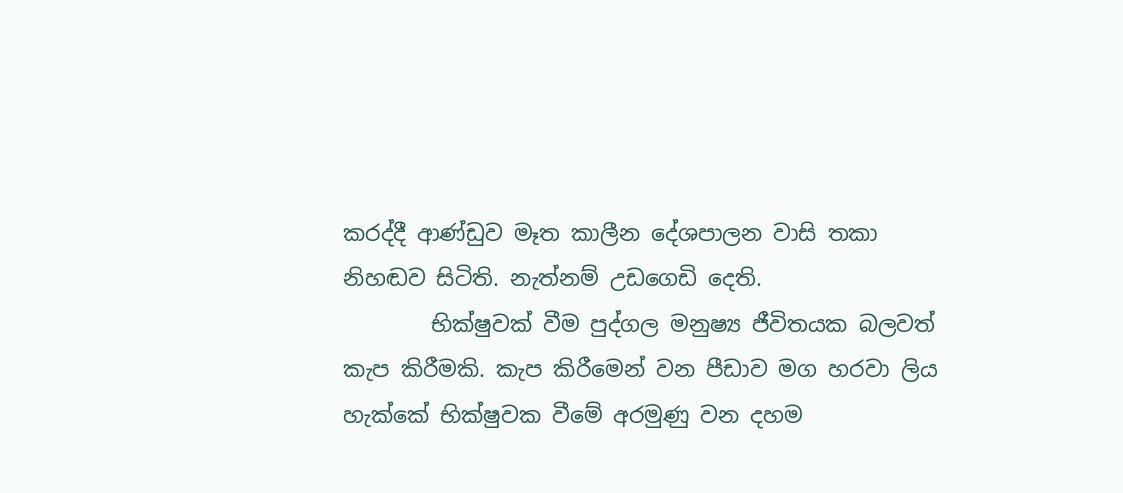කරද්දී ආණ්ඩුව මෑත කාලීන දේශපාලන වාසි තකා නිහඬව සිටිති. නැත්නම් උඩගෙඩි දෙති.
        භික්ෂුවක් වීම පුද්ගල මනුෂ්‍ය ජීවිතයක බලවත් කැප කිරීමකි. කැප කිරීමෙන් වන පීඩාව මග හරවා ලිය හැක්කේ භික්ෂුවක වීමේ අරමුණු වන දහම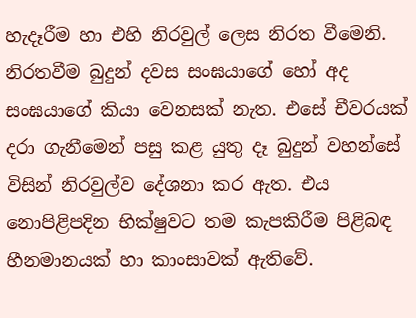හැදෑරීම හා එහි නිරවුල් ලෙස නිරත වීමෙනි. නිරතවීම බුදුන් දවස සංඝයාගේ හෝ අද සංඝයාගේ කියා වෙනසක් නැත. එසේ චීවරයක් දරා ගැනීමෙන් පසු කළ යුතු දෑ බුදුන් වහන්සේ විසින් නිරවුල්ව දේශනා කර ඇත. එය නොපිළිපදින භික්ෂුවට තම කැපකිරීම පිළිබඳ හීනමානයක් හා කාංසාවක් ඇතිවේ.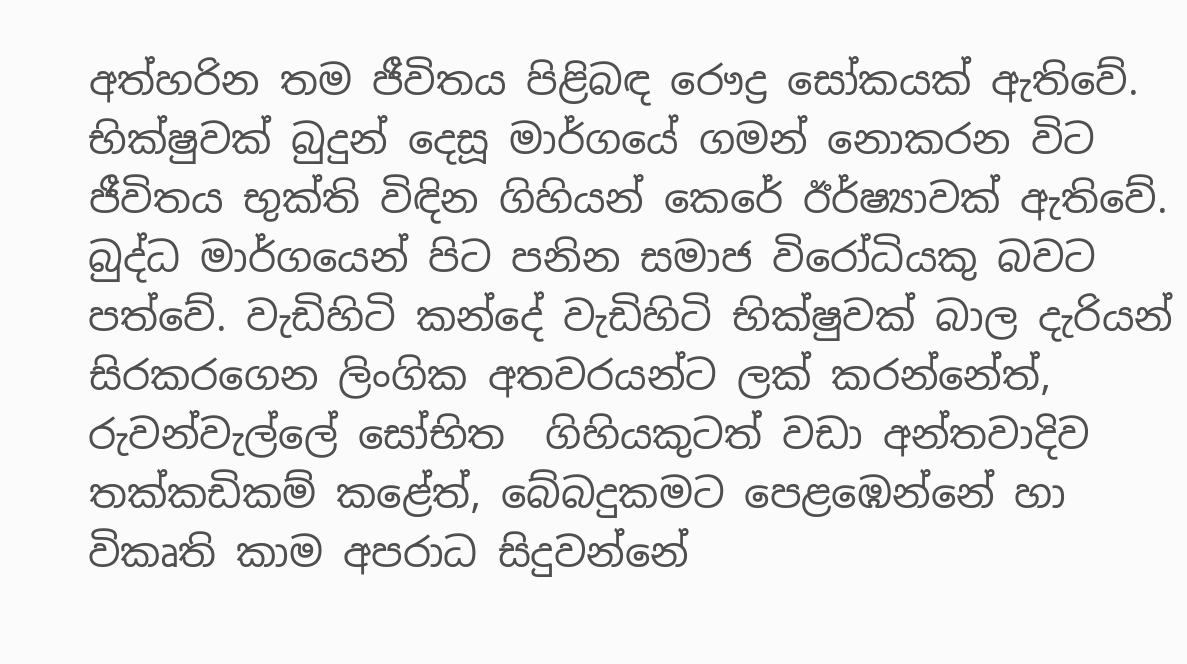අත්හරින තම ජීවිතය පිළිබඳ රෞද්‍ර සෝකයක් ඇතිවේ. භික්ෂුවක් බුදුන් දෙසූ මාර්ගයේ ගමන් නොකරන විට ජීවිතය භුක්ති විඳින ගිහියන් කෙරේ ඊර්ෂ්‍යාවක් ඇතිවේ. බුද්ධ මාර්ගයෙන් පිට පනින සමාජ විරෝධියකු බවට පත්වේ. වැඩිහිටි කන්දේ වැඩිහිටි භික්ෂුවක් බාල දැරියන් සිරකරගෙන ලිංගික අතවරයන්ට ලක් කරන්නේත්, රුවන්වැල්ලේ සෝභිත  ගිහියකුටත් වඩා අන්තවාදිව තක්කඩිකම් කළේත්, බේබදුකමට පෙළඹෙන්නේ හා විකෘති කාම අපරාධ සිදුවන්නේ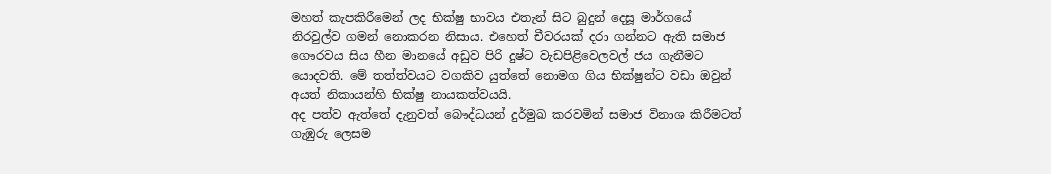මහත් කැපකිරීමෙන් ලද භික්ෂු භාවය එතැන් සිට බුදුන් දෙසූ මාර්ගයේ නිරවුල්ව ගමන් නොකරන නිසාය. එහෙත් චීවරයක් දරා ගන්නට ඇති සමාජ ගෞරවය සිය හීන මානයේ අඩුව පිරි දුෂ්ට වැඩපිළිවෙලවල් ජය ගැනීමට යොදවති. මේ තත්ත්වයට වගකිව යුත්තේ නොමග ගිය භික්ෂුන්ට වඩා ඔවුන් අයත් නිකායන්හි භික්ෂු නායකත්වයයි.
අද පත්ව ඇත්තේ දැනුවත් බෞද්ධයන් දුර්මුඛ කරවමින් සමාජ විනාශ කිරීමටත් ගැඹුරු ලෙසම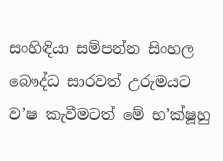සංහිඳියා සම්පන්න සිංහල බෞද්ධ සාරවත් උරුමයට ව’ෂ කැවීමටත් මේ භ’ක්ෂූහු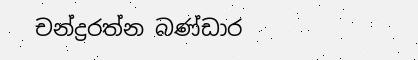චන්ද්‍රරත්න බණ්ඩාර